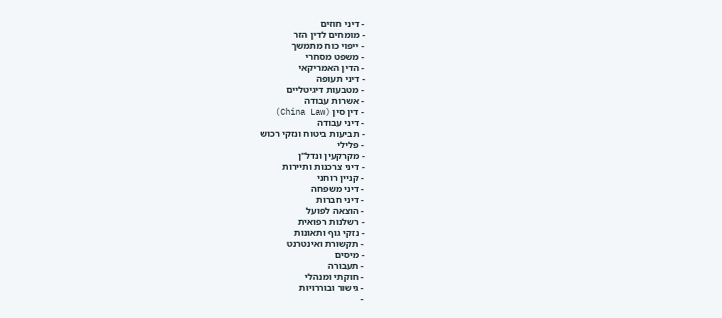- דיני חוזים
- מומחים לדין הזר
- ייפוי כוח מתמשך
- משפט מסחרי
- הדין האמריקאי
- דיני תעופה
- מטבעות דיגיטליים
- אשרות עבודה
- דין סין (China Law)
- דיני עבודה
- תביעות ביטוח ונזקי רכוש
- פלילי
- מקרקעין ונדל"ן
- דיני צרכנות ותיירות
- קניין רוחני
- דיני משפחה
- דיני חברות
- הוצאה לפועל
- רשלנות רפואית
- נזקי גוף ותאונות
- תקשורת ואינטרנט
- מיסים
- תעבורה
- חוקתי ומנהלי
- גישור ובוררויות
-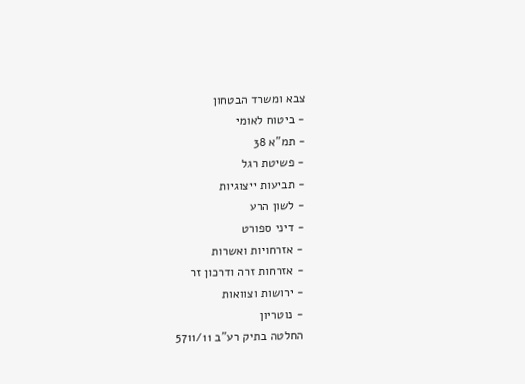צבא ומשרד הבטחון
- ביטוח לאומי
- תמ"א 38
- פשיטת רגל
- תביעות ייצוגיות
- לשון הרע
- דיני ספורט
- אזרחויות ואשרות
- אזרחות זרה ודרכון זר
- ירושות וצוואות
- נוטריון
החלטה בתיק רע"ב 5711/11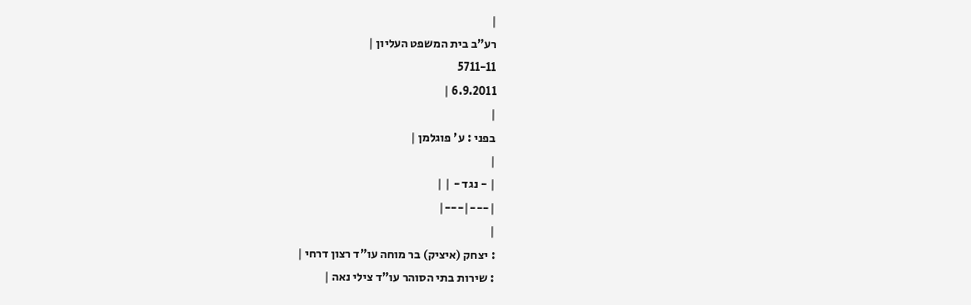|
רע"ב בית המשפט העליון |
5711-11
6.9.2011 |
|
בפני : ע' פוגלמן |
|
| - נגד - | |
|---|---|
|
: יצחק (איציק) בר מוחה עו"ד רצון דרחי |
: שירות בתי הסוהר עו"ד צילי נאה |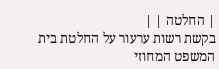| החלטה | |
בקשת רשות ערעור על החלטת בית המשפט המחוזי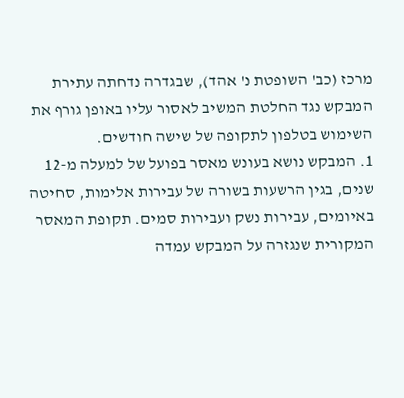מרכז (כב' השופטת נ' אהד), שבגדרה נדחתה עתירת המבקש נגד החלטת המשיב לאסור עליו באופן גורף את השימוש בטלפון לתקופה של שישה חודשים.
1. המבקש נושא בעונש מאסר בפועל של למעלה מ-12 שנים, בגין הרשעות בשורה של עבירות אלימות, סחיטה באיומים, עבירות נשק ועבירות סמים. תקופת המאסר המקורית שנגזרה על המבקש עמדה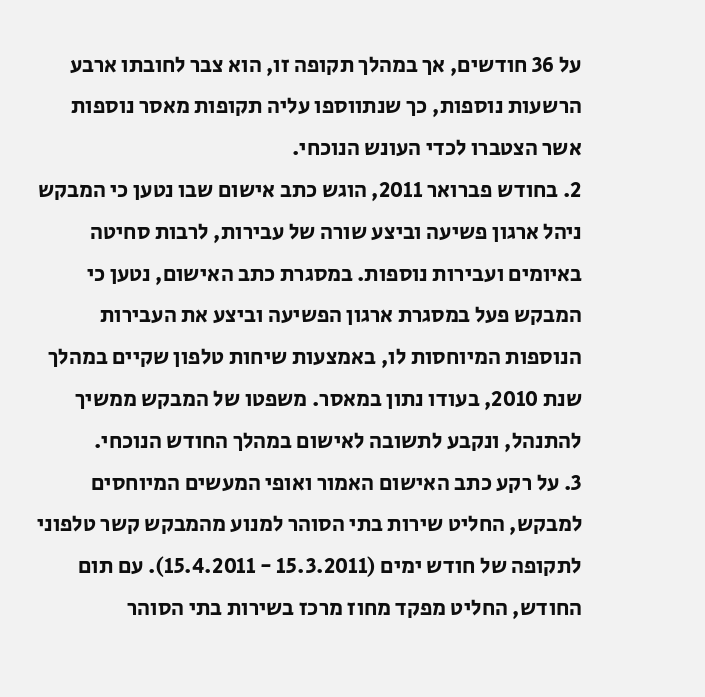על 36 חודשים, אך במהלך תקופה זו, הוא צבר לחובתו ארבע הרשעות נוספות, כך שנתווספו עליה תקופות מאסר נוספות אשר הצטברו לכדי העונש הנוכחי.
2. בחודש פברואר 2011, הוגש כתב אישום שבו נטען כי המבקש ניהל ארגון פשיעה וביצע שורה של עבירות, לרבות סחיטה באיומים ועבירות נוספות. במסגרת כתב האישום, נטען כי המבקש פעל במסגרת ארגון הפשיעה וביצע את העבירות הנוספות המיוחסות לו, באמצעות שיחות טלפון שקיים במהלך שנת 2010, בעודו נתון במאסר. משפטו של המבקש ממשיך להתנהל, ונקבע לתשובה לאישום במהלך החודש הנוכחי.
3. על רקע כתב האישום האמור ואופי המעשים המיוחסים למבקש, החליט שירות בתי הסוהר למנוע מהמבקש קשר טלפוני לתקופה של חודש ימים (15.3.2011 - 15.4.2011). עם תום החודש, החליט מפקד מחוז מרכז בשירות בתי הסוהר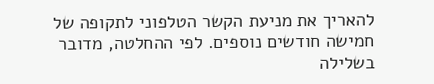להאריך את מניעת הקשר הטלפוני לתקופה של חמישה חודשים נוספים. לפי ההחלטה, מדובר בשלילה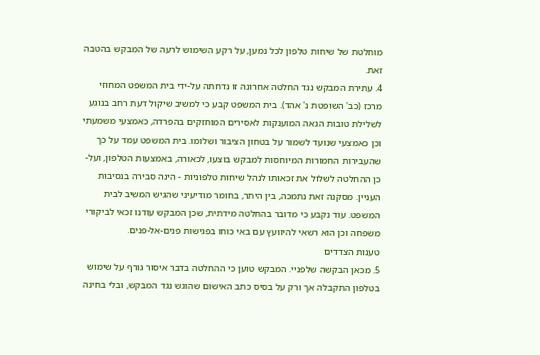מוחלטת של שיחות טלפון לכל נמען, על רקע השימוש לרעה של המבקש בהטבה זאת.
4. עתירת המבקש נגד החלטה אחרונה זו נדחתה על-ידי בית המשפט המחוזי מרכז (כב' השופטת נ' אהד). בית המשפט קבע כי למשיב שיקול דעת רחב בנוגע לשלילת טובות הנאה המוענקות לאסירים המוחזקים בהפרדה, כאמצעי משמעתי וכן כאמצעי שנועד לשמור על בטחון הציבור ושלומו. בית המשפט עמד על כך שהעבירות החמורות המיוחסות למבקש בוצעו, לכאורה, באמצעות הטלפון, ועל-כן ההחלטה לשלול את זכאותו לנהל שיחות טלפוניות - הינה סבירה בנסיבות העניין. מסקנה זאת נתמכה, בין היתר, בחומר מודיעיני שהגיש המשיב לבית המשפט. עוד נקבע כי מדובר בהחלטה מידתית, שכן המבקש עודנו זכאי לביקורי משפחה וכן הוא רשאי להיוועץ עם באי כוחו בפגישות פנים-אל-פנים.
טענות הצדדים
5. מכאן הבקשה שלפניי. המבקש טוען כי ההחלטה בדבר איסור גורף על שימוש בטלפון התקבלה אך ורק על בסיס כתב האישום שהוגש נגד המבקש, ובלי בחינה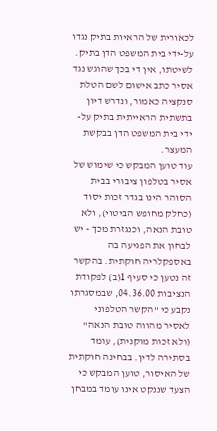לכאורית של הראיות בתיק נגדו על-ידי בית המשפט הדן בתיק. לשיטתו, אין די בכך שהוגש נגד אסיר כתב אישום לשם הטלת סנקציה כאמור, ונדרש דיון בתשתית הראייתית בתיק על-ידי בית המשפט הדן בבקשת המעצר.
עוד טוען המבקש כי שימוש של אסיר בטלפון ציבורי בבית הסוהר הינו בגדר זכות יסוד (כחלק מחופש הביטוי), ולא טובת הנאה, וכנגזרת מכך - יש לבחון את הפגיעה בה באספקלריה חוקתית. בהקשר זה נטען כי סעיף 1(ב) לפקודת הנציבות 04.36.00, שבמסגרתו נקבע כי "הקשר הטלפוני לאסיר מהווה טובת הנאה" (ולא זכות מוקנית), עומד בסתירה לדין. בבחינה חוקתית של האיסור, טוען המבקש כי הצעד שננקט אינו עומד במבחן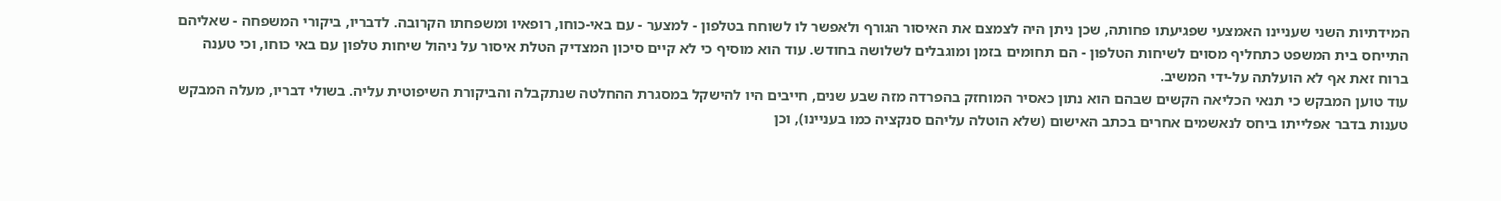המידתיות השני שעניינו האמצעי שפגיעתו פחותה, שכן ניתן היה לצמצם את האיסור הגורף ולאפשר לו לשוחח בטלפון - למצער - עם באי-כוחו, רופאיו ומשפחתו הקרובה. לדבריו, ביקורי המשפחה - שאליהם התייחס בית המשפט כתחליף מסוים לשיחות הטלפון - הם תחומים בזמן ומוגבלים לשלושה בחודש. עוד הוא מוסיף כי לא קיים סיכון המצדיק הטלת איסור על ניהול שיחות טלפון עם באי כוחו, וכי טענה ברוח זאת אף לא הועלתה על-ידי המשיב.
עוד טוען המבקש כי תנאי הכליאה הקשים שבהם הוא נתון כאסיר המוחזק בהפרדה מזה שבע שנים, חייבים היו להישקל במסגרת ההחלטה שנתקבלה והביקורת השיפוטית עליה. בשולי דבריו, מעלה המבקש טענות בדבר אפלייתו ביחס לנאשמים אחרים בכתב האישום (שלא הוטלה עליהם סנקציה כמו בעניינו), וכן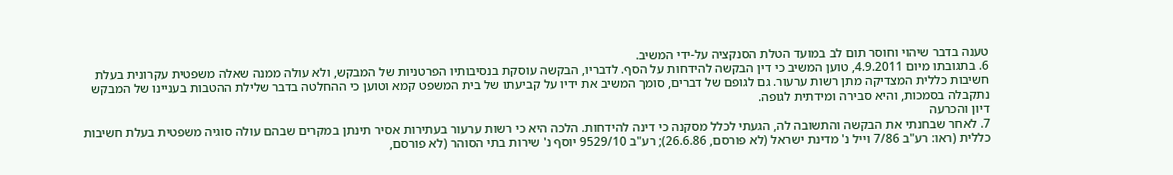טענה בדבר שיהוי וחוסר תום לב במועד הטלת הסנקציה על-ידי המשיב.
6. בתגובתו מיום 4.9.2011, טוען המשיב כי דין הבקשה להידחות על הסף. לדבריו, הבקשה עוסקת בנסיבותיו הפרטניות של המבקש, ולא עולה ממנה שאלה משפטית עקרונית בעלת חשיבות כללית המצדיקה מתן רשות ערעור. גם לגופם של דברים, סומך המשיב את ידיו על קביעתו של בית המשפט קמא וטוען כי ההחלטה בדבר שלילת ההטבות בעניינו של המבקש נתקבלה בסמכות, והיא סבירה ומידתית לגופה.
דיון והכרעה
7. לאחר שבחנתי את הבקשה והתשובה לה, הגעתי לכלל מסקנה כי דינה להידחות. הלכה היא כי רשות ערעור בעתירות אסיר תינתן במקרים שבהם עולה סוגיה משפטית בעלת חשיבות כללית (ראו: רע"ב 7/86 וייל נ' מדינת ישראל (לא פורסם, 26.6.86); רע"ב 9529/10 יוסף נ' שירות בתי הסוהר (לא פורסם,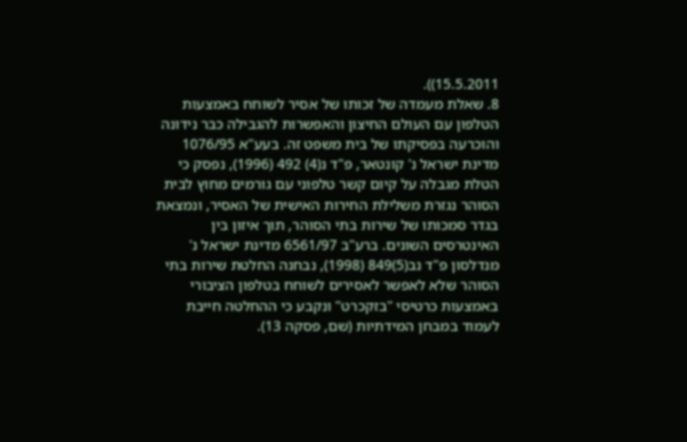15.5.2011)).
8. שאלת מעמדה של זכותו של אסיר לשוחח באמצעות הטלפון עם העולם החיצון והאפשרות להגבילה כבר נידונה והוכרעה בפסיקתו של בית משפט זה. בעע"א 1076/95 מדינת ישראל נ' קונטאר, פ"ד נ(4) 492 (1996), נפסק כי הטלת מגבלה על קיום קשר טלפוני עם גורמים מחוץ לבית הסוהר נגזרת משלילת החירות האישית של האסיר, ונמצאת בגדר סמכותו של שירות בתי הסוהר, תוך איזון בין האינטרסים השונים. ברע"ב 6561/97 מדינת ישראל נ' מנדלסון פ"ד נב(5)849 (1998), נבחנה החלטת שירות בתי הסוהר שלא לאפשר לאסירים לשוחח בטלפון הציבורי באמצעות כרטיסי "בזקכרט" ונקבע כי ההחלטה חייבת לעמוד במבחן המידתיות (שם, פסקה 13).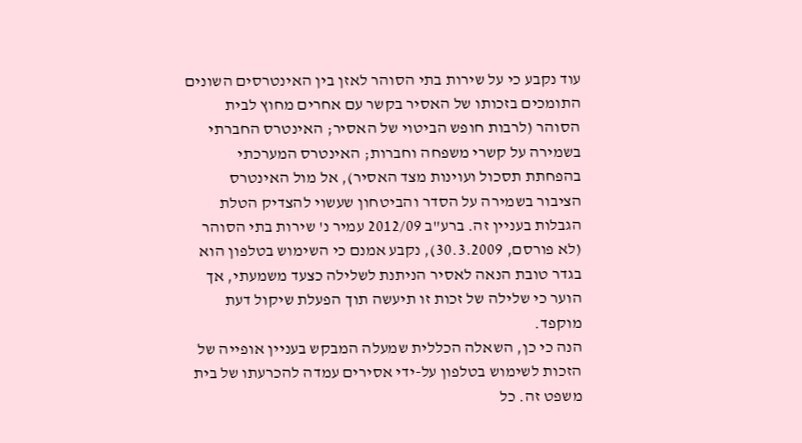עוד נקבע כי על שירות בתי הסוהר לאזן בין האינטרסים השונים התומכים בזכותו של האסיר בקשר עם אחרים מחוץ לבית הסוהר (לרבות חופש הביטוי של האסיר; האינטרס החברתי בשמירה על קשרי משפחה וחברות; האינטרס המערכתי בהפחתת תסכול ועוינות מצד האסיר), אל מול האינטרס הציבור בשמירה על הסדר והביטחון שעשוי להצדיק הטלת הגבלות בעניין זה. ברע"ב 2012/09 עמיר נ' שירות בתי הסוהר (לא פורסם, 30.3.2009), נקבע אמנם כי השימוש בטלפון הוא בגדר טובת הנאה לאסיר הניתנת לשלילה כצעד משמעתי, אך הוער כי שלילה של זכות זו תיעשה תוך הפעלת שיקול דעת מוקפד.
הנה כי כן, השאלה הכללית שמעלה המבקש בעניין אופייה של הזכות לשימוש בטלפון על-ידי אסירים עמדה להכרעתו של בית משפט זה. כל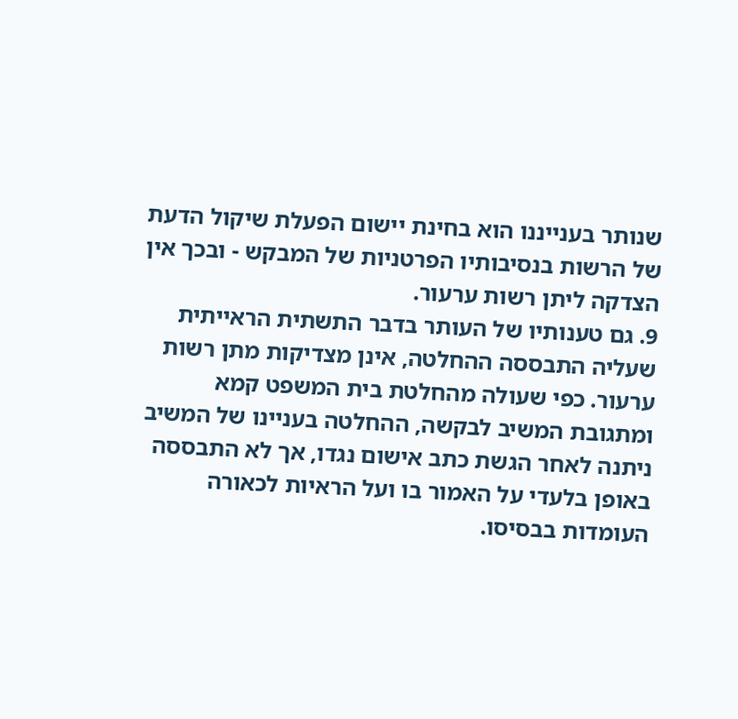שנותר בענייננו הוא בחינת יישום הפעלת שיקול הדעת של הרשות בנסיבותיו הפרטניות של המבקש - ובכך אין הצדקה ליתן רשות ערעור.
9. גם טענותיו של העותר בדבר התשתית הראייתית שעליה התבססה ההחלטה, אינן מצדיקות מתן רשות ערעור. כפי שעולה מהחלטת בית המשפט קמא ומתגובת המשיב לבקשה, ההחלטה בעניינו של המשיב ניתנה לאחר הגשת כתב אישום נגדו, אך לא התבססה באופן בלעדי על האמור בו ועל הראיות לכאורה העומדות בבסיסו.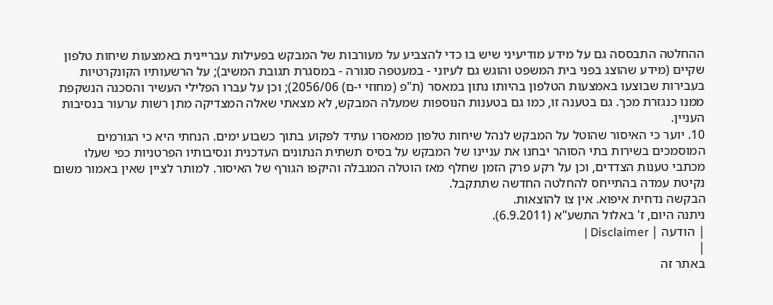ההחלטה התבססה גם על מידע מודיעיני שיש בו כדי להצביע על מעורבות של המבקש בפעילות עבריינית באמצעות שיחות טלפון שקיים (מידע שהוצג בפני בית המשפט והוגש גם לעיוני - במעטפה סגורה - במסגרת תגובת המשיב); על הרשעותיו הקונקרטיות בעבירות שבוצעו באמצעות הטלפון בהיותו נתון במאסר (ת"פ (מחוזי י-ם) 2056/06); וכן על עברו הפלילי העשיר והסכנה הנשקפת ממנו כנגזרת מכך. גם בטענה זו, כמו גם בטענות הנוספות שמעלה המבקש, לא מצאתי שאלה המצדיקה מתן רשות ערעור בנסיבות העניין.
10. יוער כי האיסור שהוטל על המבקש לנהל שיחות טלפון ממאסרו עתיד לפקוע בתוך כשבוע ימים. הנחתי היא כי הגורמים המוסמכים בשירות בתי הסוהר יבחנו את עניינו של המבקש על בסיס תשתית הנתונים העדכנית ונסיבותיו הפרטניות כפי שעלו מכתבי טענות הצדדים, וכן על רקע פרק הזמן שחלף מאז הוטלה המגבלה והיקפו הגורף של האיסור. למותר לציין שאין באמור משום נקיטת עמדה בהתייחס להחלטה החדשה שתתקבל.
הבקשה נדחית איפוא. אין צו להוצאות.
ניתנה היום, ז' באלול התשע"א (6.9.2011).
| הודעה | Disclaimer |
|
באתר זה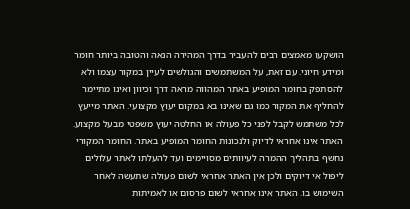הושקעו מאמצים רבים להעביר בדרך המהירה הנאה והטובה ביותר חומר ומידע חיוני. עם זאת, על המשתמשים והגולשים לעיין במקור עצמו ולא להסתפק בחומר המופיע באתר המהווה מראה דרך וכיוון ואינו מתיימר להחליף את המקור כמו גם שאינו בא במקום יעוץ מקצועי. האתר מייעץ לכל משתמש לקבל לפני כל פעולה או החלטה יעוץ משפטי מבעל מקצוע. האתר אינו אחראי לדיוק ולנכונות החומר המופיע באתר. החומר המקורי נחשף בתהליך ההמרה לעיוותים מסויימים ועד להעלתו לאתר עלולים ליפול אי דיוקים ולכן אין האתר אחראי לשום פעולה שתעשה לאחר השימוש בו. האתר אינו אחראי לשום פרסום או לאמיתות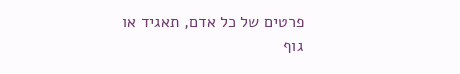פרטים של כל אדם, תאגיד או גוף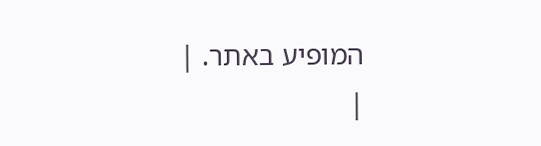המופיע באתר. |
|